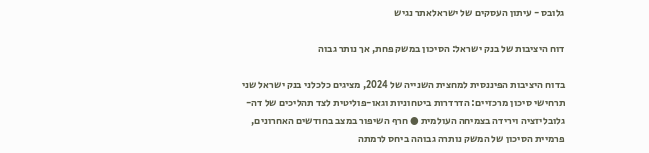גלובס - עיתון העסקים של ישראלאתר נגיש

דוח היציבות של בנק ישראל: הסיכון במשק פחת, אך נותר גבוה

בדוח היציבות הפיננסית למחצית השנייה של 2024, מציגים כלכלני בנק ישראל שני תרחישי סיכון מרכזיים: הדרדרות ביטחוניות וגאו-פוליטית לצד תהליכים של דה-גלובליזציה וירידה בצמיחה העולמית ● חרף השיפור במצב בחודשים האחרונים, פרמיית הסיכון של המשק נותרה גבוהה ביחס לרמתה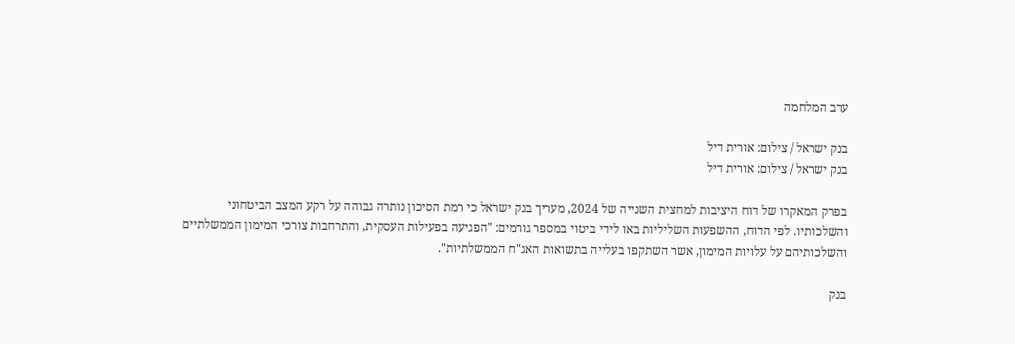ערב המלחמה

בנק ישראל / צילום: אורית דיל
בנק ישראל / צילום: אורית דיל

בפרק המאקרו של דוח היציבות למחצית השנייה של 2024, מעריך בנק ישראל כי רמת הסיכון נותרה גבוהה על רקע המצב הביטחוני והשלכותיו. לפי הדוח, ההשפעות השליליות באו לידי ביטוי במספר גורמים: "הפגיעה בפעילות העסקית, והתרחבות צורכי המימון הממשלתיים והשלכותיהם על עלויות המימון, אשר השתקפו בעלייה בתשואות האג"ח הממשלתיות".

בנק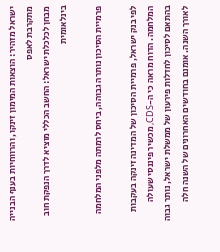ישראל מזהיר: הוצאות המימון זינקו, והרווחיות בענף הבנייה מתקרבת לאפס
מבחן לכלכלת ישראל: החשב הכללי מוציא לדרך הנפקת חוב בינלאומית

פרמיית הסיכון נותרה גבוהה, ביחס לרמתה מלפני המלחמה

לפי בנק ישראל, פרמיית הסיכון של המדינה זינקה בעקבות המלחמה. הדוח מראה כי ה-CDS, מכשיר פיננסי שעולה בהתאם לסיכון לחדלות פירעון של ממשלת ישראל, נותר גבוה לאורך השנה. אומנם בחודשים האחרונים של השנה חלה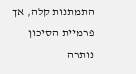התמתנות קלה, אך פרמיית הסיכון נותרה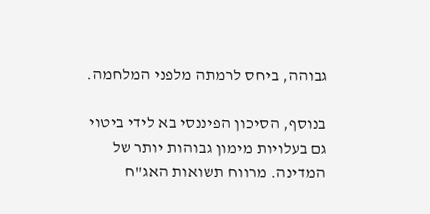גבוהה, ביחס לרמתה מלפני המלחמה.

בנוסף, הסיכון הפיננסי בא לידי ביטוי גם בעלויות מימון גבוהות יותר של המדינה. מרווח תשואות האג"ח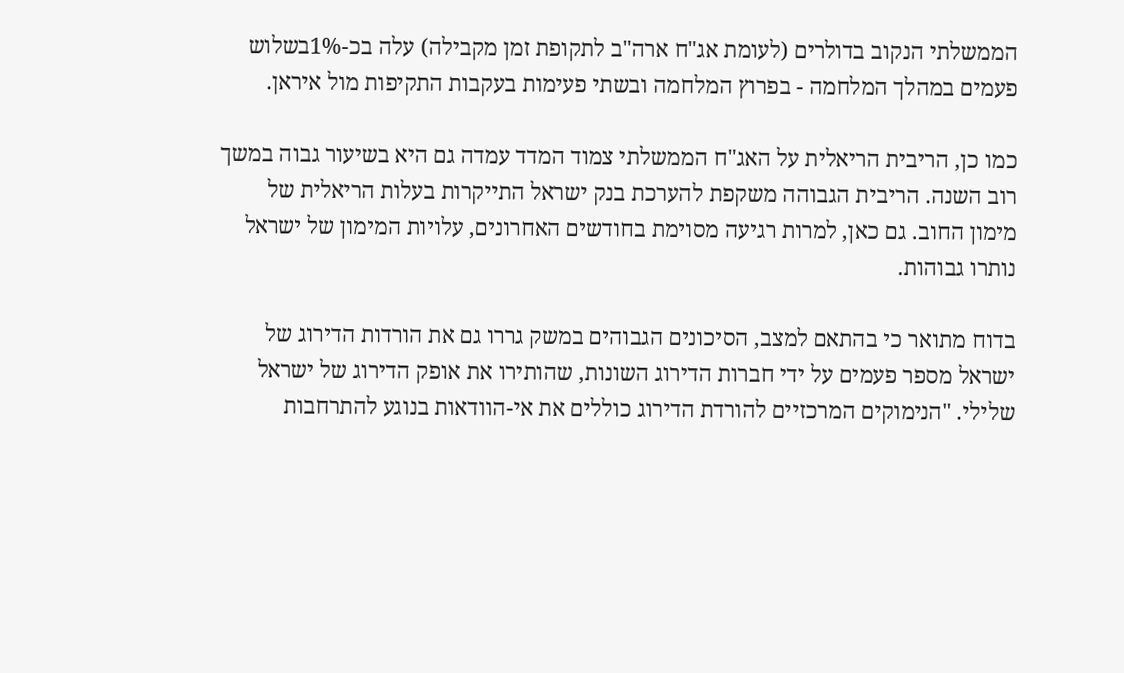הממשלתי הנקוב בדולרים (לעומת אג"ח ארה"ב לתקופת זמן מקבילה) עלה בכ-1%בשלוש פעמים במהלך המלחמה - בפרוץ המלחמה ובשתי פעימות בעקבות התקיפות מול איראן.

כמו כן, הריבית הריאלית על האג"ח הממשלתי צמוד המדד עמדה גם היא בשיעור גבוה במשך רוב השנה. הריבית הגבוהה משקפת להערכת בנק ישראל התייקרות בעלות הריאלית של מימון החוב. גם כאן, למרות רגיעה מסוימת בחודשים האחרונים, עלויות המימון של ישראל נותרו גבוהות.

בדוח מתואר כי בהתאם למצב, הסיכונים הגבוהים במשק גררו גם את הורדות הדירוג של ישראל מספר פעמים על ידי חברות הדירוג השונות, שהותירו את אופק הדירוג של ישראל שלילי. "הנימוקים המרכזיים להורדת הדירוג כוללים את אי-הוודאות בנוגע להתרחבות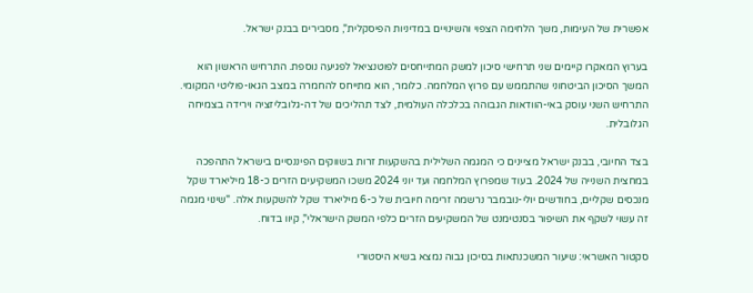אפשרית של העימות, משך הלחימה הצפוי והשינויים במדיניות הפיסקלית", מסבירים בבנק ישראל.

בערוץ המאקרו קיימים שני תרחישי סיכון למשק המתייחסים לפוטנציאל לפגיעה נוספת. התרחיש הראשון הוא המשך הסיכון הביטחוני שהתממש עם פרוץ המלחמה. כלומר, הוא מתייחס להחמרה במצב הגאו-פוליטי המקומי. התרחיש השני עוסק באי-הוודאות הגבוהה בכלכלה העולמית, לצד תהליכים של דה-גלובליזציה וירידה בצמיחה הגלובלית.

בצד החיובי, בבנק ישראל מציינים כי המגמה השלילית בהשקעות זרות בשווקים הפיננסיים בישראל התהפכה במחצית השנייה של 2024. בעוד שמפרוץ המלחמה ועד יוני 2024 משכו המשקיעים הזרים כ-18 מיליארד שקל מנכסים שקליים, בחודשים יולי-נובמבר נרשמה זרימה חיובית של כ-6 מיליארד שקל להשקעות אלה. "שינוי מגמה זה עשוי לשקף את השיפור בסנטימנט של המשקיעים הזרים כלפי המשק הישראלי", קיוו בדוח.

סקטור האשראי: שיעור המשכנתאות בסיכון גבוה נמצא בשיא היסטורי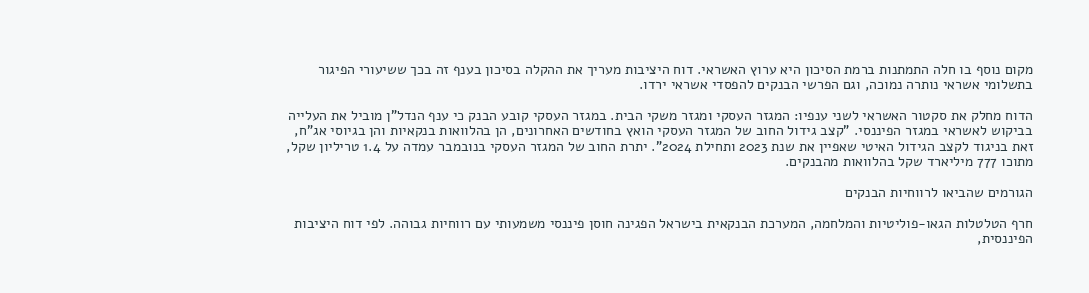מקום נוסף בו חלה התמתנות ברמת הסיכון היא ערוץ האשראי. דוח היציבות מעריך את ההקלה בסיכון בענף זה בכך ששיעורי הפיגור בתשלומי אשראי נותרה נמוכה, וגם הפרשי הבנקים להפסדי אשראי ירדו.

הדוח מחלק את סקטור האשראי לשני ענפיו: המגזר העסקי ומגזר משקי הבית. במגזר העסקי קובע הבנק כי ענף הנדל"ן מוביל את העלייה בביקוש לאשראי במגזר הפיננסי. "קצב גידול החוב של המגזר העסקי הואץ בחודשים האחרונים, הן בהלוואות בנקאיות והן בגיוסי אג"ח, זאת בניגוד לקצב הגידול האיטי שאפיין את שנת 2023 ותחילת 2024". יתרת החוב של המגזר העסקי בנובמבר עמדה על 1.4 טריליון שקל, מתוכו 777 מיליארד שקל בהלוואות מהבנקים.

הגורמים שהביאו לרווחיות הבנקים

חרף הטלטלות הגאו-פוליטיות והמלחמה, המערכת הבנקאית בישראל הפגינה חוסן פיננסי משמעותי עם רווחיות גבוהה. לפי דוח היציבות הפיננסית,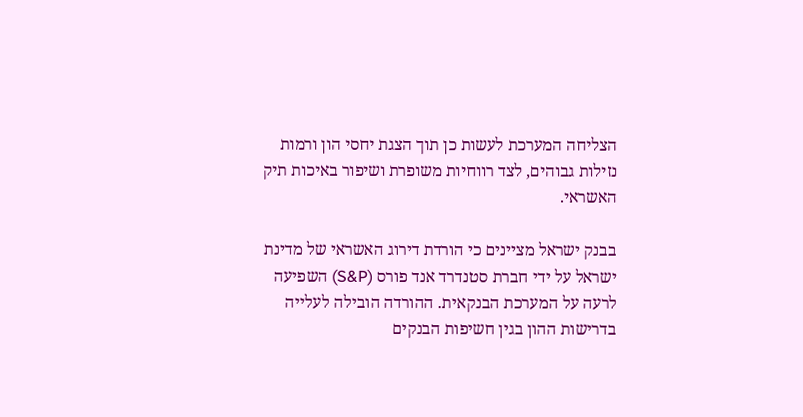הצליחה המערכת לעשות כן תוך הצגת יחסי הון ורמות נזילות גבוהים, לצד רווחיות משופרת ושיפור באיכות תיק האשראי.

בבנק ישראל מציינים כי הורדת דירוג האשראי של מדינת ישראל על ידי חברת סטנדרד אנד פורס (S&P) השפיעה לרעה על המערכת הבנקאית. ההורדה הובילה לעלייה בדרישות ההון בגין חשיפות הבנקים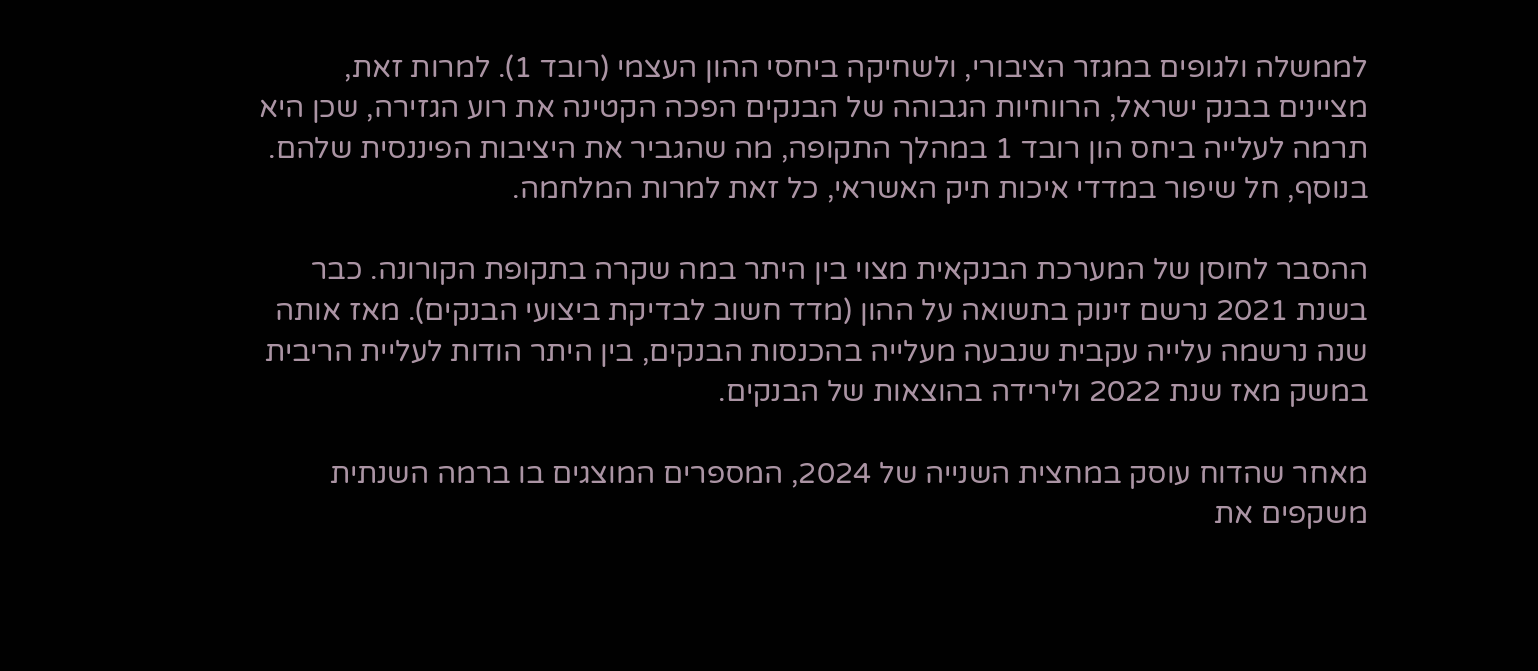לממשלה ולגופים במגזר הציבורי, ולשחיקה ביחסי ההון העצמי (רובד 1). למרות זאת, מציינים בבנק ישראל, הרווחיות הגבוהה של הבנקים הפכה הקטינה את רוע הגזירה, שכן היא תרמה לעלייה ביחס הון רובד 1 במהלך התקופה, מה שהגביר את היציבות הפיננסית שלהם. בנוסף, חל שיפור במדדי איכות תיק האשראי, כל זאת למרות המלחמה.

ההסבר לחוסן של המערכת הבנקאית מצוי בין היתר במה שקרה בתקופת הקורונה. כבר בשנת 2021 נרשם זינוק בתשואה על ההון (מדד חשוב לבדיקת ביצועי הבנקים). מאז אותה שנה נרשמה עלייה עקבית שנבעה מעלייה בהכנסות הבנקים, בין היתר הודות לעליית הריבית במשק מאז שנת 2022 ולירידה בהוצאות של הבנקים.

מאחר שהדוח עוסק במחצית השנייה של 2024, המספרים המוצגים בו ברמה השנתית משקפים את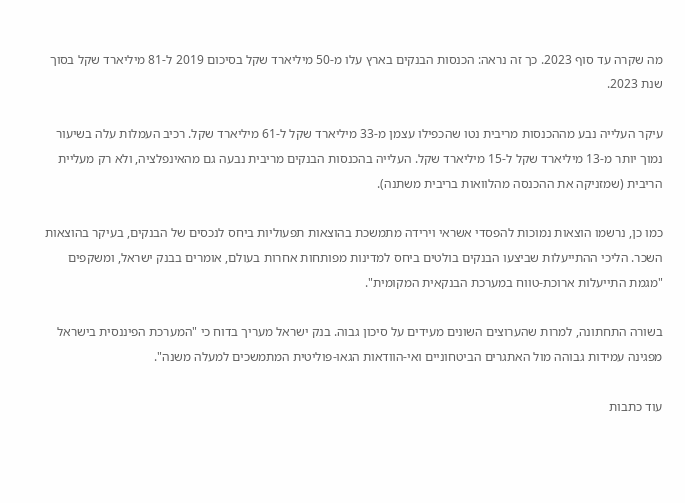מה שקרה עד סוף 2023. כך זה נראה: הכנסות הבנקים בארץ עלו מ-50 מיליארד שקל בסיכום 2019 ל-81 מיליארד שקל בסוך שנת 2023.

עיקר העלייה נבע מההכנסות מריבית נטו שהכפילו עצמן מ-33 מיליארד שקל ל-61 מיליארד שקל. רכיב העמלות עלה בשיעור נמוך יותר מ-13 מיליארד שקל ל-15 מיליארד שקל. העלייה בהכנסות הבנקים מריבית נבעה גם מהאינפלציה, ולא רק מעליית הריבית (שמזניקה את ההכנסה מהלוואות בריבית משתנה).

כמו כן, נרשמו הוצאות נמוכות להפסדי אשראי וירידה מתמשכת בהוצאות תפעוליות ביחס לנכסים של הבנקים, בעיקר בהוצאות השכר. הליכי ההתייעלות שביצעו הבנקים בולטים ביחס למדינות מפותחות אחרות בעולם, אומרים בבנק ישראל, ומשקפים "מגמת התייעלות ארוכת-טווח במערכת הבנקאית המקומית".

בשורה התחתונה, למרות שהערוצים השונים מעידים על סיכון גבוה. בנק ישראל מעריך בדוח כי "המערכת הפיננסית בישראל מפגינה עמידות גבוהה מול האתגרים הביטחוניים ואי-הוודאות הגאו-פוליטית המתמשכים למעלה משנה".

עוד כתבות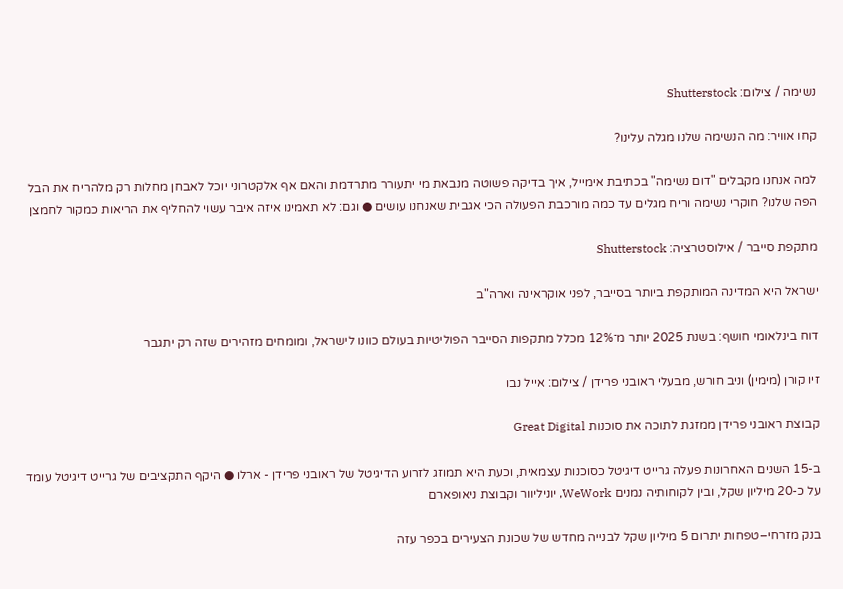נשימה / צילום: Shutterstock

קחו אוויר: מה הנשימה שלנו מגלה עלינו?

למה אנחנו מקבלים "דום נשימה" בכתיבת אימייל, איך בדיקה פשוטה מנבאת מי יתעורר מתרדמת והאם אף אלקטרוני יוכל לאבחן מחלות רק מלהריח את הבל הפה שלנו? חוקרי נשימה וריח מגלים עד כמה מורכבת הפעולה הכי אגבית שאנחנו עושים ● וגם: לא תאמינו איזה איבר עשוי להחליף את הריאות כמקור לחמצן

מתקפת סייבר / אילוסטרציה: Shutterstock

ישראל היא המדינה המותקפת ביותר בסייבר, לפני אוקראינה וארה"ב

דוח בינלאומי חושף: בשנת 2025 יותר מ־12% מכלל מתקפות הסייבר הפוליטיות בעולם כוונו לישראל, ומומחים מזהירים שזה רק יתגבר

זיו קורן (מימין) וניב חורש, מבעלי ראובני פרידן / צילום: אייל נבו

קבוצת ראובני פרידן ממזגת לתוכה את סוכנות Great Digital

ב-15 השנים האחרונות פעלה גרייט דיגיטל כסוכנות עצמאית, וכעת היא תמוזג לזרוע הדיגיטל של ראובני פרידן - ארלו ● היקף התקציבים של גרייט דיגיטל עומד על כ-20 מיליון שקל, ובין לקוחותיה נמנים WeWork, יוניליוור וקבוצת ניאופארם

בנק מזרחי–טפחות יתרום 5 מיליון שקל לבנייה מחדש של שכונת הצעירים בכפר עזה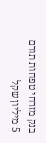בנק מזרחי טפחות תורם 5 מיליון שקל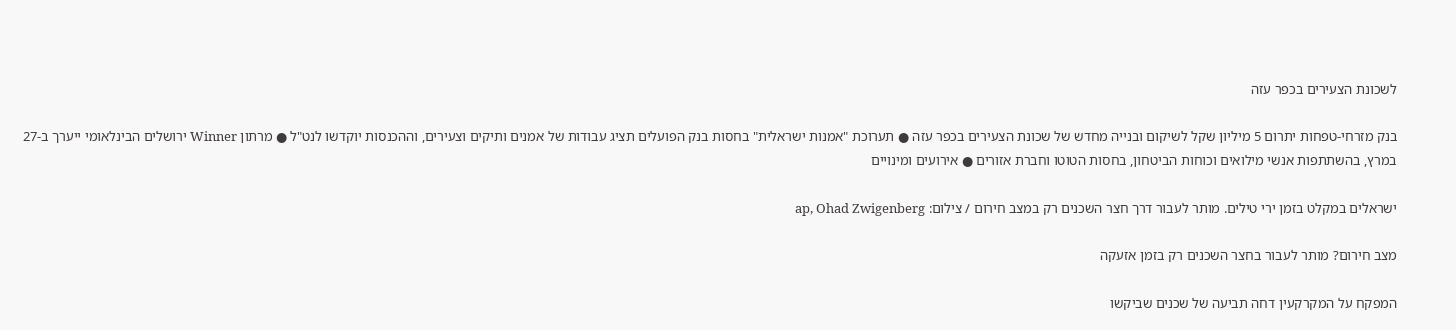לשכונת הצעירים בכפר עזה

בנק מזרחי-טפחות יתרום 5 מיליון שקל לשיקום ובנייה מחדש של שכונת הצעירים בכפר עזה ● תערוכת "אמנות ישראלית" בחסות בנק הפועלים תציג עבודות של אמנים ותיקים וצעירים, וההכנסות יוקדשו לנט"ל ● מרתון Winner ירושלים הבינלאומי ייערך ב-27 במרץ, בהשתתפות אנשי מילואים וכוחות הביטחון, בחסות הטוטו וחברת אזורים ● אירועים ומינויים

ישראלים במקלט בזמן ירי טילים. מותר לעבור דרך חצר השכנים רק במצב חירום / צילום: ap, Ohad Zwigenberg

מצב חירום? מותר לעבור בחצר השכנים רק בזמן אזעקה

המפקח על המקרקעין דחה תביעה של שכנים שביקשו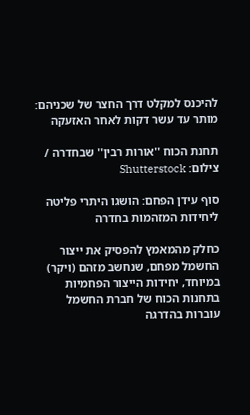להיכנס למקלט דרך החצר של שכניהם: מותר עד עשר דקות לאחר האזעקה

תחנת הכוח ''אורות רבין'' שבחדרה / צילום: Shutterstock

סוף עידן הפחם: הושגו היתרי פליטה ליחידות המזהמות בחדרה

כחלק מהמאמץ להפסיק את ייצור החשמל מפחם, שנחשב מזהם (ויקר) במיוחד, יחידות הייצור הפחמיות בתחנות הכוח של חברת החשמל עוברות בהדרגה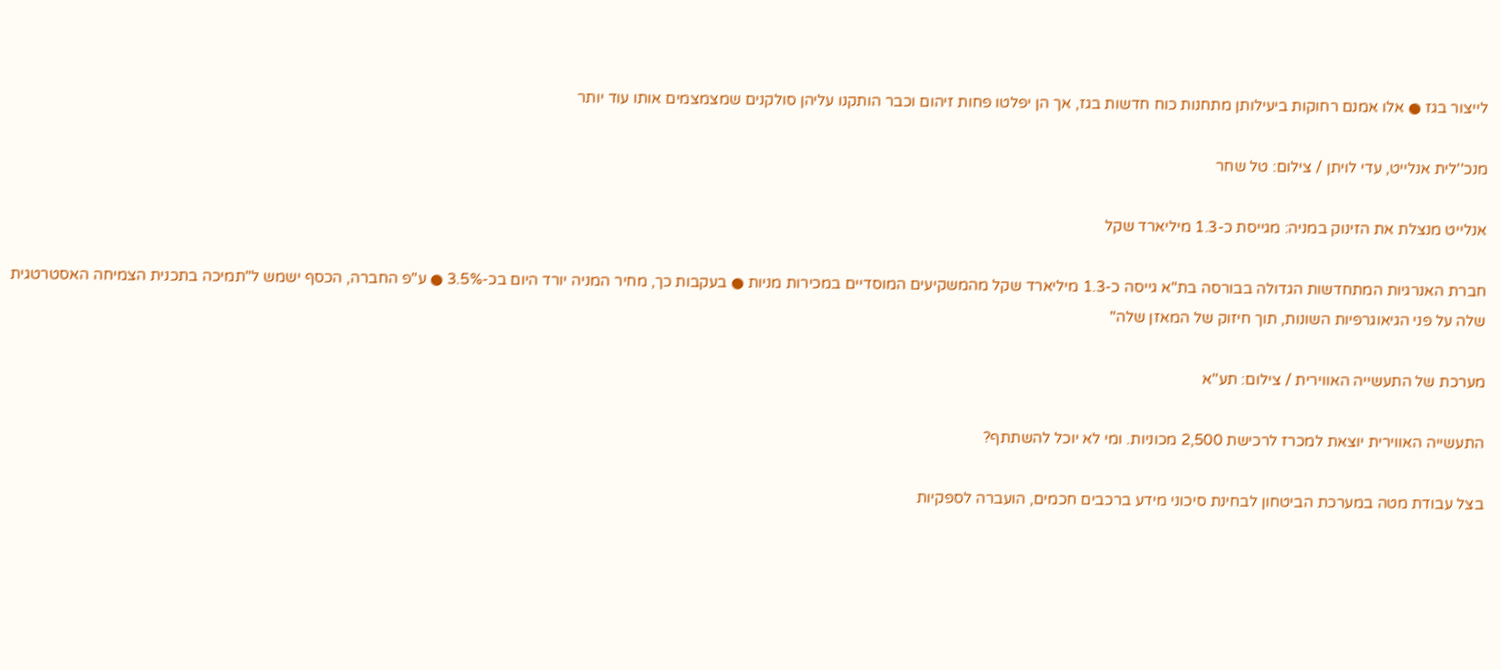לייצור בגז ● אלו אמנם רחוקות ביעילותן מתחנות כוח חדשות בגז, אך הן יפלטו פחות זיהום וכבר הותקנו עליהן סולקנים שמצמצמים אותו עוד יותר

מנכ''לית אנלייט, עדי לויתן / צילום: טל שחר

אנלייט מנצלת את הזינוק במניה: מגייסת כ-1.3 מיליארד שקל

חברת האנרגיות המתחדשות הגדולה בבורסה בת"א גייסה כ-1.3 מיליארד שקל מהמשקיעים המוסדיים במכירות מניות ● בעקבות כך, מחיר המניה יורד היום בכ-3.5% ● ע"פ החברה, הכסף ישמש ל"תמיכה בתכנית הצמיחה האסטרטגית שלה על פני הגיאוגרפיות השונות, תוך חיזוק של המאזן שלה"

מערכת של התעשייה האווירית / צילום: תע''א

התעשייה האווירית יוצאת למכרז לרכישת 2,500 מכוניות. ומי לא יוכל להשתתף?

בצל עבודת מטה במערכת הביטחון לבחינת סיכוני מידע ברכבים חכמים, הועברה לספקיות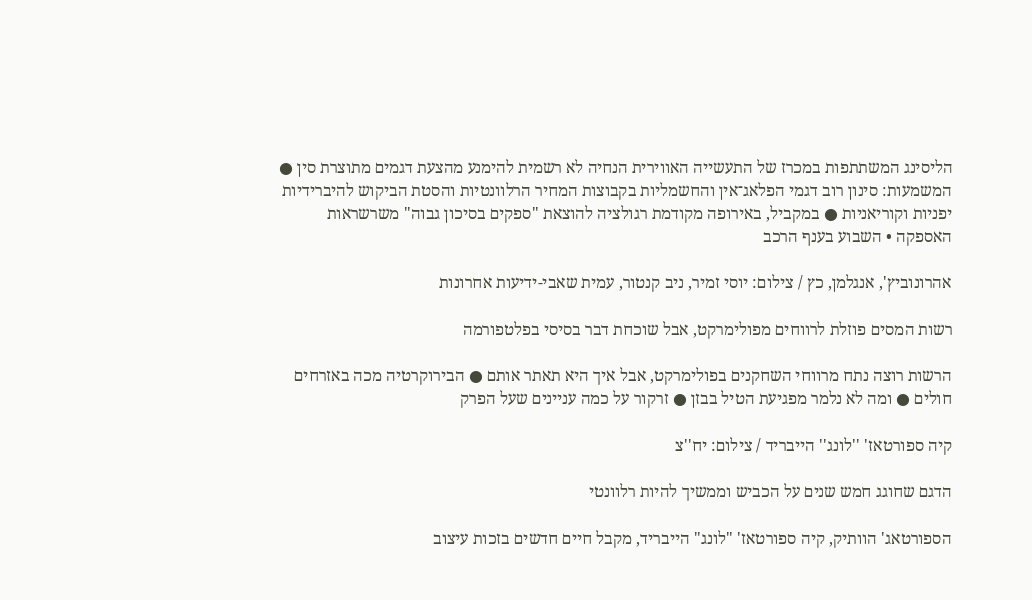הליסינג המשתתפות במכרז של התעשייה האווירית הנחיה לא רשמית להימנע מהצעת דגמים מתוצרת סין ● המשמעות: סינון רוב דגמי הפלאג־אין והחשמליות בקבוצות המחיר הרלוונטיות והסטת הביקוש להיברידיות יפניות וקוריאניות ● במקביל, באירופה מקודמת רגולציה להוצאת "ספקים בסיכון גבוה" משרשראות האספקה • השבוע בענף הרכב

אהרונוביץ', אנגלמן, כץ / צילום: יוסי זמיר, ניב קנטור, עמית שאבי-ידיעות אחרונות

רשות המסים פוזלת לרווחים מפולימרקט, אבל שוכחת דבר בסיסי בפלטפורמה

הרשות רוצה נתח מרווחי השחקנים בפולימרקט, אבל איך היא תאתר אותם ● הבירוקרטיה מכה באזרחים חולים ● ומה לא נלמר מפגיעת הטיל בבזן ● זרקור על כמה עניינים שעל הפרק

קיה ספורטאז' ''לונג'' הייבריד / צילום: יח''צ

הדגם שחוגג חמש שנים על הכביש וממשיך להיות רלוונטי

הספורטאג' הוותיק, קיה ספורטאז' "לונג" הייבריד, מקבל חיים חדשים בזכות עיצוב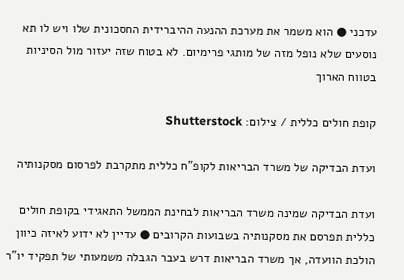עדכני ● הוא משמר את מערכת ההנעה ההיברידית החסכונית שלו ויש לו תא נוסעים שלא נופל מזה של מותגי פרימיום. לא בטוח שזה יעזור מול הסיניות בטווח הארוך

קופת חולים כללית / צילום: Shutterstock

ועדת הבדיקה של משרד הבריאות לקופ"ח כללית מתקרבת לפרסום מסקנותיה

ועדת הבדיקה שמינה משרד הבריאות לבחינת הממשל התאגידי בקופת חולים כללית תפרסם את מסקנותיה בשבועות הקרובים ● עדיין לא ידוע לאיזה כיוון הולכת הוועדה, אך משרד הבריאות דרש בעבר הגבלה משמעותי של תפקיד יו"ר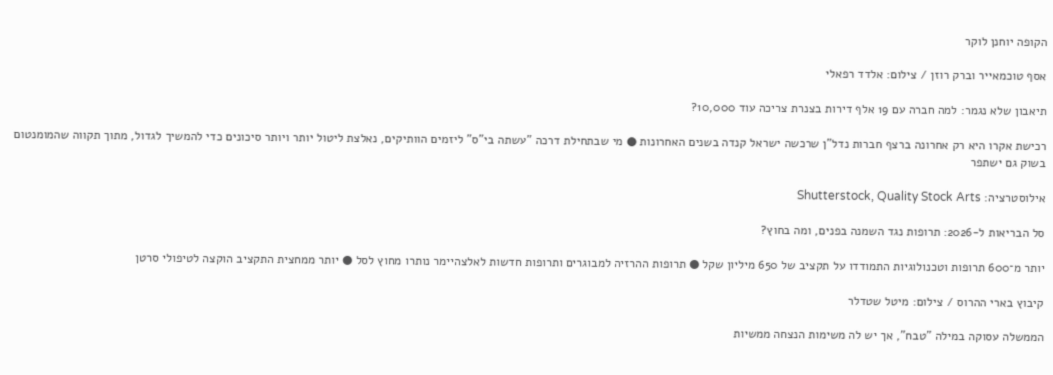הקופה יוחנן לוקר

אסף טוכמאייר וברק רוזן / צילום: אלדד רפאלי

תיאבון שלא נגמר: למה חברה עם 19 אלף דירות בצנרת צריכה עוד 10,000?

רכישת אקרו היא רק אחרונה ברצף חברות נדל"ן שרכשה ישראל קנדה בשנים האחרונות ● מי שבתחילת דרכה "עשתה בי"ס" ליזמים הוותיקים, נאלצת ליטול יותר ויותר סיכונים כדי להמשיך לגדול, מתוך תקווה שהמומנטום בשוק גם ישתפר

אילוסטרציה: Shutterstock, Quality Stock Arts

סל הבריאות ל-2026: תרופות נגד השמנה בפנים, ומה בחוץ?

יותר מ־600 תרופות וטכנולוגיות התמודדו על תקציב של 650 מיליון שקל ● תרופות ההרזיה למבוגרים ותרופות חדשות לאלצהיימר נותרו מחוץ לסל ● יותר ממחצית התקציב הוקצה לטיפולי סרטן

קיבוץ בארי ההרוס / צילום: מיטל שטדלר

הממשלה עסוקה במילה "טבח", אך יש לה משימות הנצחה ממשיות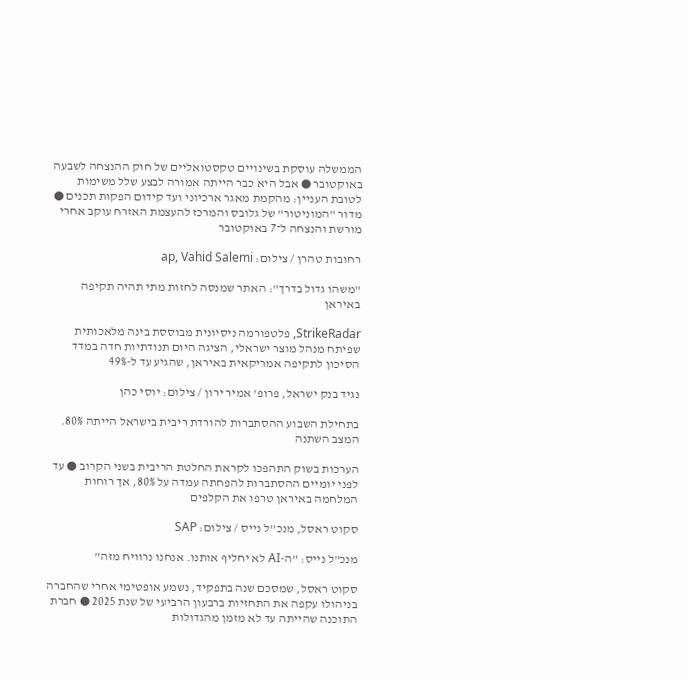הממשלה עוסקת בשינויים טקסטואליים של חוק ההנצחה לשבעה באוקטובר ● אבל היא כבר הייתה אמורה לבצע שלל משימות לטובת העניין: מהקמת מאגר ארכיוני ועד קידום הפקות תכנים ● מדור "המוניטור" של גלובס והמרכז להעצמת האזרח עוקב אחרי מורשת והנצחה ל־7 באוקטובר

רחובות טהרן / צילום: ap, Vahid Salemi

"משהו גדול בדרך": האתר שמנסה לחזות מתי תהיה תקיפה באיראן

StrikeRadar, פלטפורמה ניסיונית מבוססת בינה מלאכותית שפיתח מנהל מוצר ישראלי, הציגה היום תנודתיות חדה במדד הסיכון לתקיפה אמריקאית באיראן, שהגיע עד ל-49%

נגיד בנק ישראל, פרופ' אמיר ירון / צילום: יוסי כהן

בתחילת השבוע ההסתברות להורדת ריבית בישראל הייתה 80%. המצב השתנה

הערכות בשוק התהפכו לקראת החלטת הריבית בשני הקרוב ● עד לפני יומיים ההסתברות להפחתה עמדה על 80%, אך רוחות המלחמה באיראן טרפו את הקלפים

סקוט ראסל, מנכ''ל נייס / צילום: SAP

מנכ"ל נייס: "ה-AI לא יחליף אותנו. אנחנו נרוויח מזה"

סקוט ראסל, שמסכם שנה בתפקיד, נשמע אופטימי אחרי שהחברה בניהולו עקפה את התחזיות ברבעון הרביעי של שנת 2025 ● חברת התוכנה שהייתה עד לא מזמן מהגדולות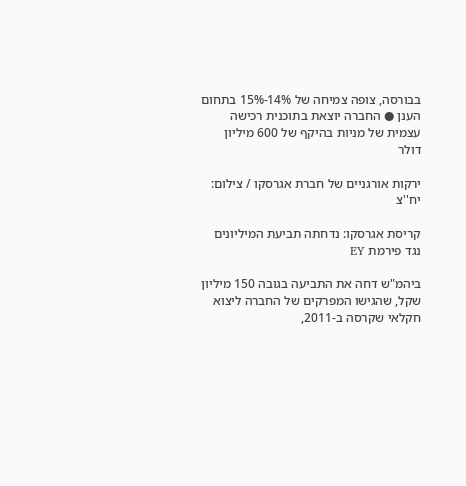בבורסה, צופה צמיחה של 14%-15% בתחום הענן ● החברה יוצאת בתוכנית רכישה עצמית של מניות בהיקף של 600 מיליון דולר

ירקות אורגניים של חברת אגרסקו / צילום: יח''צ

קריסת אגרסקו: נדחתה תביעת המיליונים נגד פירמת EY

ביהמ"ש דחה את התביעה בגובה 150 מיליון שקל, שהגישו המפרקים של החברה ליצוא חקלאי שקרסה ב-2011,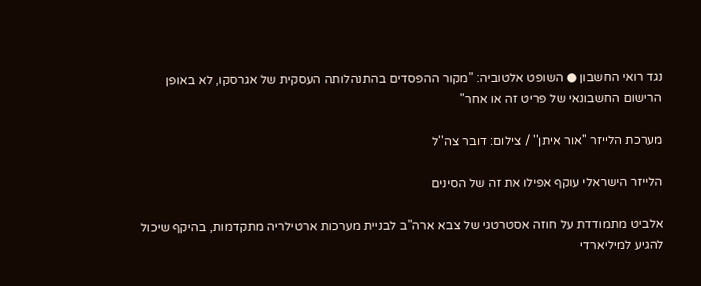נגד רואי החשבון ● השופט אלטוביה: "מקור ההפסדים בהתנהלותה העסקית של אגרסקו, לא באופן הרישום החשבונאי של פריט זה או אחר"

מערכת הלייזר ''אור איתן'' / צילום: דובר צה''ל

הלייזר הישראלי עוקף אפילו את זה של הסינים

אלביט מתמודדת על חוזה אסטרטגי של צבא ארה"ב לבניית מערכות ארטילריה מתקדמות, בהיקף שיכול להגיע למיליארדי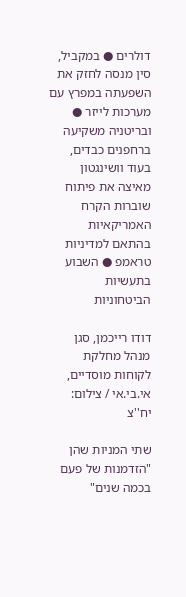דולרים ● במקביל, סין מנסה לחזק את השפעתה במפרץ עם מערכות לייזר ● ובריטניה משקיעה ברחפנים כבדים, בעוד וושינגטון מאיצה את פיתוח שוברות הקרח האמריקאיות בהתאם למדיניות טראמפ ● השבוע בתעשיות הביטחוניות

דודו רייכמן, סגן מנהל מחלקת לקוחות מוסדיים, אי.בי.אי / צילום: יח''צ

שתי המניות שהן "הזדמנות של פעם בכמה שנים"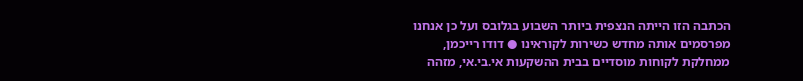הכתבה הזו הייתה הנצפית ביותר השבוע בגלובס ועל כן אנחנו מפרסמים אותה מחדש כשירות לקוראינו ● דודו רייכמן, ממחלקת לקוחות מוסדיים בבית ההשקעות אי.בי.אי, מזהה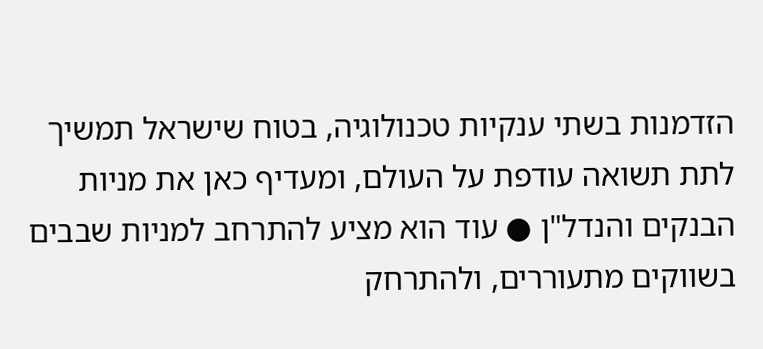הזדמנות בשתי ענקיות טכנולוגיה, בטוח שישראל תמשיך לתת תשואה עודפת על העולם, ומעדיף כאן את מניות הבנקים והנדל"ן ● עוד הוא מציע להתרחב למניות שבבים בשווקים מתעוררים, ולהתרחק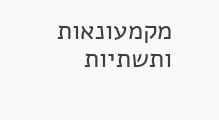מקמעונאות ותשתיות